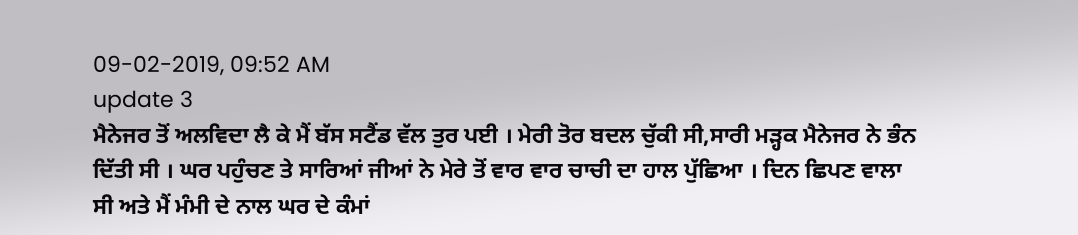09-02-2019, 09:52 AM
update 3
ਮੈਨੇਜਰ ਤੋਂ ਅਲਵਿਦਾ ਲੈ ਕੇ ਮੈਂ ਬੱਸ ਸਟੈਂਡ ਵੱਲ ਤੁਰ ਪਈ । ਮੇਰੀ ਤੋਰ ਬਦਲ ਚੁੱਕੀ ਸੀ,ਸਾਰੀ ਮੜ੍ਹਕ ਮੈਨੇਜਰ ਨੇ ਭੰਨ ਦਿੱਤੀ ਸੀ । ਘਰ ਪਹੁੰਚਣ ਤੇ ਸਾਰਿਆਂ ਜੀਆਂ ਨੇ ਮੇਰੇ ਤੋਂ ਵਾਰ ਵਾਰ ਚਾਚੀ ਦਾ ਹਾਲ ਪੁੱਛਿਆ । ਦਿਨ ਛਿਪਣ ਵਾਲਾ ਸੀ ਅਤੇ ਮੈਂ ਮੰਮੀ ਦੇ ਨਾਲ ਘਰ ਦੇ ਕੰਮਾਂ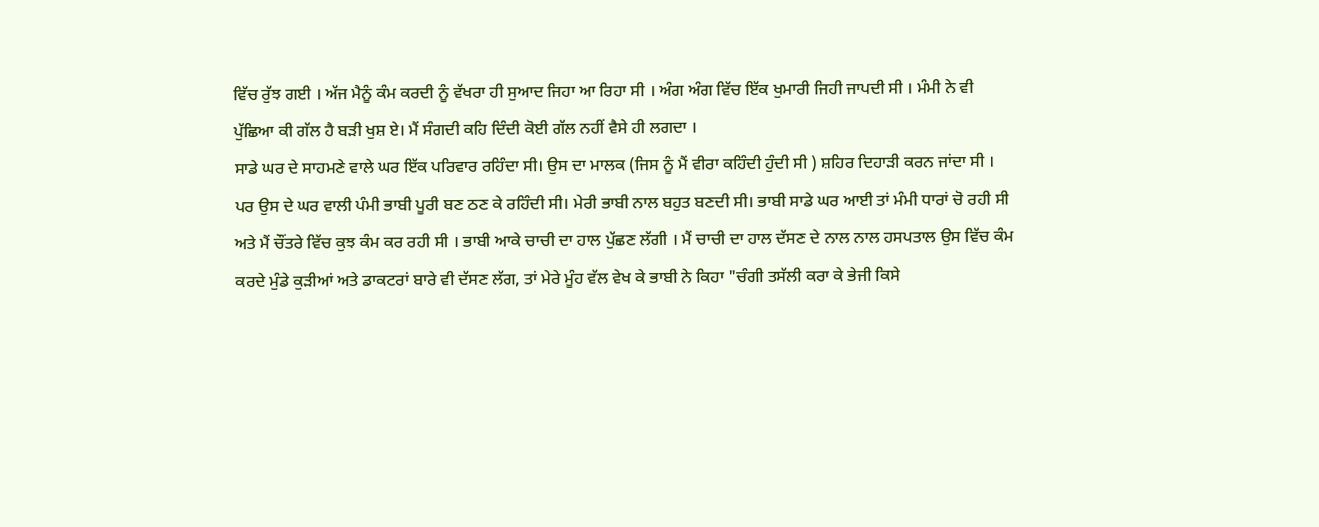ਵਿੱਚ ਰੁੱਝ ਗਈ । ਅੱਜ ਮੈਨੂੰ ਕੰਮ ਕਰਦੀ ਨੂੰ ਵੱਖਰਾ ਹੀ ਸੁਆਦ ਜਿਹਾ ਆ ਰਿਹਾ ਸੀ । ਅੰਗ ਅੰਗ ਵਿੱਚ ਇੱਕ ਖੁਮਾਰੀ ਜਿਹੀ ਜਾਪਦੀ ਸੀ । ਮੰਮੀ ਨੇ ਵੀ ਪੁੱਛਿਆ ਕੀ ਗੱਲ ਹੈ ਬੜੀ ਖੁਸ਼ ਏ। ਮੈਂ ਸੰਗਦੀ ਕਹਿ ਦਿੰਦੀ ਕੋਈ ਗੱਲ ਨਹੀਂ ਵੈਸੇ ਹੀ ਲਗਦਾ ।
ਸਾਡੇ ਘਰ ਦੇ ਸਾਹਮਣੇ ਵਾਲੇ ਘਰ ਇੱਕ ਪਰਿਵਾਰ ਰਹਿੰਦਾ ਸੀ। ਉਸ ਦਾ ਮਾਲਕ (ਜਿਸ ਨੂੰ ਮੈਂ ਵੀਰਾ ਕਹਿੰਦੀ ਹੁੰਦੀ ਸੀ ) ਸ਼ਹਿਰ ਦਿਹਾੜੀ ਕਰਨ ਜਾਂਦਾ ਸੀ । ਪਰ ਉਸ ਦੇ ਘਰ ਵਾਲੀ ਪੰਮੀ ਭਾਬੀ ਪੂਰੀ ਬਣ ਠਣ ਕੇ ਰਹਿੰਦੀ ਸੀ। ਮੇਰੀ ਭਾਬੀ ਨਾਲ ਬਹੁਤ ਬਣਦੀ ਸੀ। ਭਾਬੀ ਸਾਡੇ ਘਰ ਆਈ ਤਾਂ ਮੰਮੀ ਧਾਰਾਂ ਚੋ ਰਹੀ ਸੀ ਅਤੇ ਮੈਂ ਚੌਂਤਰੇ ਵਿੱਚ ਕੁਝ ਕੰਮ ਕਰ ਰਹੀ ਸੀ । ਭਾਬੀ ਆਕੇ ਚਾਚੀ ਦਾ ਹਾਲ ਪੁੱਛਣ ਲੱਗੀ । ਮੈਂ ਚਾਚੀ ਦਾ ਹਾਲ ਦੱਸਣ ਦੇ ਨਾਲ ਨਾਲ ਹਸਪਤਾਲ ਉਸ ਵਿੱਚ ਕੰਮ ਕਰਦੇ ਮੁੰਡੇ ਕੁੜੀਆਂ ਅਤੇ ਡਾਕਟਰਾਂ ਬਾਰੇ ਵੀ ਦੱਸਣ ਲੱਗ, ਤਾਂ ਮੇਰੇ ਮੂੰਹ ਵੱਲ ਵੇਖ ਕੇ ਭਾਬੀ ਨੇ ਕਿਹਾ "ਚੰਗੀ ਤਸੱਲੀ ਕਰਾ ਕੇ ਭੇਜੀ ਕਿਸੇ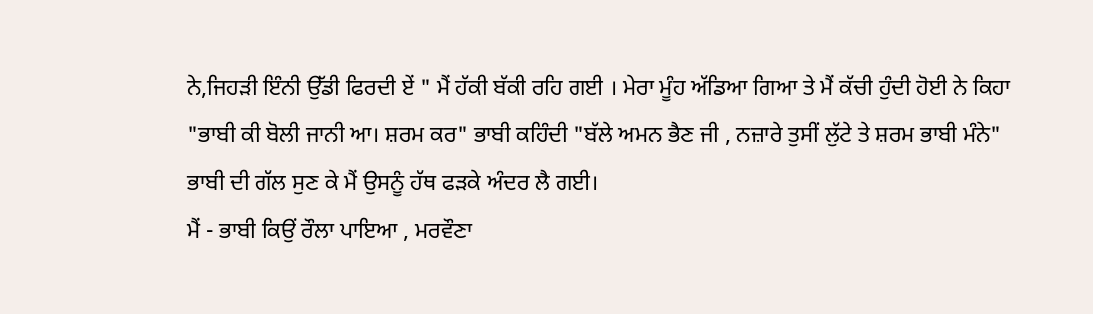ਨੇ,ਜਿਹੜੀ ਇੰਨੀ ਉੱਡੀ ਫਿਰਦੀ ਏਂ " ਮੈਂ ਹੱਕੀ ਬੱਕੀ ਰਹਿ ਗਈ । ਮੇਰਾ ਮੂੰਹ ਅੱਡਿਆ ਗਿਆ ਤੇ ਮੈਂ ਕੱਚੀ ਹੁੰਦੀ ਹੋਈ ਨੇ ਕਿਹਾ "ਭਾਬੀ ਕੀ ਬੋਲੀ ਜਾਨੀ ਆ। ਸ਼ਰਮ ਕਰ" ਭਾਬੀ ਕਹਿੰਦੀ "ਬੱਲੇ ਅਮਨ ਭੈਣ ਜੀ , ਨਜ਼ਾਰੇ ਤੁਸੀਂ ਲੁੱਟੇ ਤੇ ਸ਼ਰਮ ਭਾਬੀ ਮੰਨੇ"
ਭਾਬੀ ਦੀ ਗੱਲ ਸੁਣ ਕੇ ਮੈਂ ਉਸਨੂੰ ਹੱਥ ਫੜਕੇ ਅੰਦਰ ਲੈ ਗਈ।
ਮੈਂ - ਭਾਬੀ ਕਿਉਂ ਰੌਲਾ ਪਾਇਆ , ਮਰਵੌਣਾ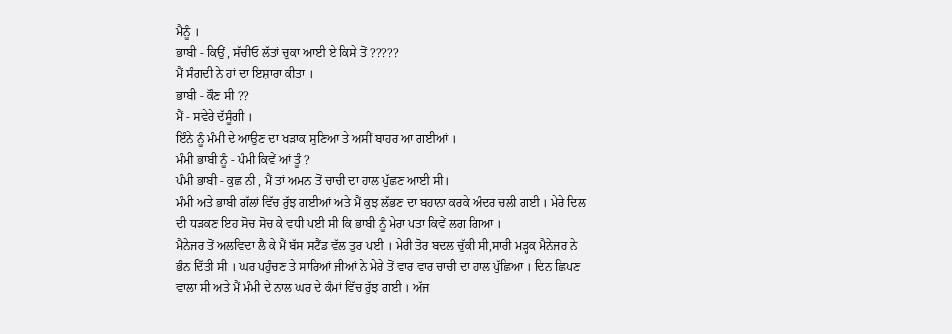ਮੈਨੂੰ ।
ਭਾਬੀ - ਕਿਉਂ , ਸੱਚੀਓ ਲੱਤਾਂ ਚੁਕਾ ਆਈ ਏ ਕਿਸੇ ਤੋਂ ?????
ਮੈਂ ਸੰਗਦੀ ਨੇ ਹਾਂ ਦਾ ਇਸ਼ਾਰਾ ਕੀਤਾ ।
ਭਾਬੀ - ਕੌਣ ਸੀ ??
ਮੈਂ - ਸਵੇਰੇ ਦੱਸੂੰਗੀ ।
ਇੰਨੇ ਨੂੰ ਮੰਮੀ ਦੇ ਆਉਣ ਦਾ ਖੜਾਕ ਸੁਣਿਆ ਤੇ ਅਸੀਂ ਬਾਹਰ ਆ ਗਈਆਂ ।
ਮੰਮੀ ਭਾਬੀ ਨੂੰ - ਪੰਮੀ ਕਿਵੇਂ ਆਂ ਤੂੰ ?
ਪੰਮੀ ਭਾਬੀ - ਕੁਛ ਨੀ , ਮੈਂ ਤਾਂ ਅਮਨ ਤੋਂ ਚਾਚੀ ਦਾ ਹਾਲ ਪੁੱਛਣ ਆਈ ਸੀ।
ਮੰਮੀ ਅਤੇ ਭਾਬੀ ਗੱਲਾਂ ਵਿੱਚ ਰੁੱਝ ਗਈਆਂ ਅਤੇ ਮੈਂ ਕੁਝ ਲੱਭਣ ਦਾ ਬਹਾਨਾ ਕਰਕੇ ਅੰਦਰ ਚਲੀ ਗਈ । ਮੇਰੇ ਦਿਲ ਦੀ ਧੜਕਣ ਇਹ ਸੋਚ ਸੋਚ ਕੇ ਵਧੀ ਪਈ ਸੀ ਕਿ ਭਾਬੀ ਨੂੰ ਮੇਰਾ ਪਤਾ ਕਿਵੇਂ ਲਗ ਗਿਆ ।
ਮੈਨੇਜਰ ਤੋਂ ਅਲਵਿਦਾ ਲੈ ਕੇ ਮੈਂ ਬੱਸ ਸਟੈਂਡ ਵੱਲ ਤੁਰ ਪਈ । ਮੇਰੀ ਤੋਰ ਬਦਲ ਚੁੱਕੀ ਸੀ,ਸਾਰੀ ਮੜ੍ਹਕ ਮੈਨੇਜਰ ਨੇ ਭੰਨ ਦਿੱਤੀ ਸੀ । ਘਰ ਪਹੁੰਚਣ ਤੇ ਸਾਰਿਆਂ ਜੀਆਂ ਨੇ ਮੇਰੇ ਤੋਂ ਵਾਰ ਵਾਰ ਚਾਚੀ ਦਾ ਹਾਲ ਪੁੱਛਿਆ । ਦਿਨ ਛਿਪਣ ਵਾਲਾ ਸੀ ਅਤੇ ਮੈਂ ਮੰਮੀ ਦੇ ਨਾਲ ਘਰ ਦੇ ਕੰਮਾਂ ਵਿੱਚ ਰੁੱਝ ਗਈ । ਅੱਜ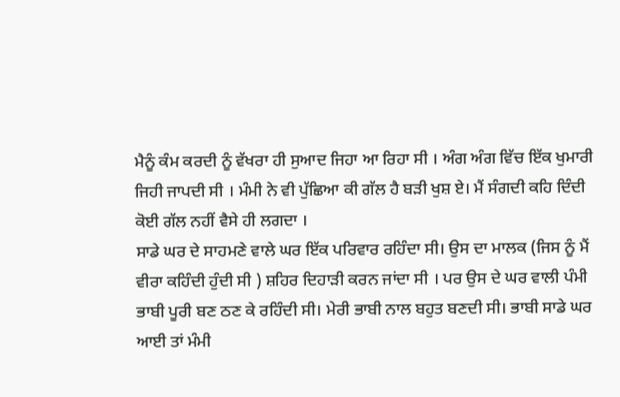ਮੈਨੂੰ ਕੰਮ ਕਰਦੀ ਨੂੰ ਵੱਖਰਾ ਹੀ ਸੁਆਦ ਜਿਹਾ ਆ ਰਿਹਾ ਸੀ । ਅੰਗ ਅੰਗ ਵਿੱਚ ਇੱਕ ਖੁਮਾਰੀ ਜਿਹੀ ਜਾਪਦੀ ਸੀ । ਮੰਮੀ ਨੇ ਵੀ ਪੁੱਛਿਆ ਕੀ ਗੱਲ ਹੈ ਬੜੀ ਖੁਸ਼ ਏ। ਮੈਂ ਸੰਗਦੀ ਕਹਿ ਦਿੰਦੀ ਕੋਈ ਗੱਲ ਨਹੀਂ ਵੈਸੇ ਹੀ ਲਗਦਾ ।
ਸਾਡੇ ਘਰ ਦੇ ਸਾਹਮਣੇ ਵਾਲੇ ਘਰ ਇੱਕ ਪਰਿਵਾਰ ਰਹਿੰਦਾ ਸੀ। ਉਸ ਦਾ ਮਾਲਕ (ਜਿਸ ਨੂੰ ਮੈਂ ਵੀਰਾ ਕਹਿੰਦੀ ਹੁੰਦੀ ਸੀ ) ਸ਼ਹਿਰ ਦਿਹਾੜੀ ਕਰਨ ਜਾਂਦਾ ਸੀ । ਪਰ ਉਸ ਦੇ ਘਰ ਵਾਲੀ ਪੰਮੀ ਭਾਬੀ ਪੂਰੀ ਬਣ ਠਣ ਕੇ ਰਹਿੰਦੀ ਸੀ। ਮੇਰੀ ਭਾਬੀ ਨਾਲ ਬਹੁਤ ਬਣਦੀ ਸੀ। ਭਾਬੀ ਸਾਡੇ ਘਰ ਆਈ ਤਾਂ ਮੰਮੀ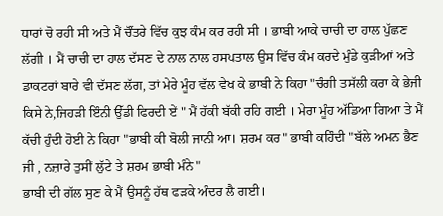ਧਾਰਾਂ ਚੋ ਰਹੀ ਸੀ ਅਤੇ ਮੈਂ ਚੌਂਤਰੇ ਵਿੱਚ ਕੁਝ ਕੰਮ ਕਰ ਰਹੀ ਸੀ । ਭਾਬੀ ਆਕੇ ਚਾਚੀ ਦਾ ਹਾਲ ਪੁੱਛਣ ਲੱਗੀ । ਮੈਂ ਚਾਚੀ ਦਾ ਹਾਲ ਦੱਸਣ ਦੇ ਨਾਲ ਨਾਲ ਹਸਪਤਾਲ ਉਸ ਵਿੱਚ ਕੰਮ ਕਰਦੇ ਮੁੰਡੇ ਕੁੜੀਆਂ ਅਤੇ ਡਾਕਟਰਾਂ ਬਾਰੇ ਵੀ ਦੱਸਣ ਲੱਗ, ਤਾਂ ਮੇਰੇ ਮੂੰਹ ਵੱਲ ਵੇਖ ਕੇ ਭਾਬੀ ਨੇ ਕਿਹਾ "ਚੰਗੀ ਤਸੱਲੀ ਕਰਾ ਕੇ ਭੇਜੀ ਕਿਸੇ ਨੇ,ਜਿਹੜੀ ਇੰਨੀ ਉੱਡੀ ਫਿਰਦੀ ਏਂ " ਮੈਂ ਹੱਕੀ ਬੱਕੀ ਰਹਿ ਗਈ । ਮੇਰਾ ਮੂੰਹ ਅੱਡਿਆ ਗਿਆ ਤੇ ਮੈਂ ਕੱਚੀ ਹੁੰਦੀ ਹੋਈ ਨੇ ਕਿਹਾ "ਭਾਬੀ ਕੀ ਬੋਲੀ ਜਾਨੀ ਆ। ਸ਼ਰਮ ਕਰ" ਭਾਬੀ ਕਹਿੰਦੀ "ਬੱਲੇ ਅਮਨ ਭੈਣ ਜੀ , ਨਜ਼ਾਰੇ ਤੁਸੀਂ ਲੁੱਟੇ ਤੇ ਸ਼ਰਮ ਭਾਬੀ ਮੰਨੇ"
ਭਾਬੀ ਦੀ ਗੱਲ ਸੁਣ ਕੇ ਮੈਂ ਉਸਨੂੰ ਹੱਥ ਫੜਕੇ ਅੰਦਰ ਲੈ ਗਈ।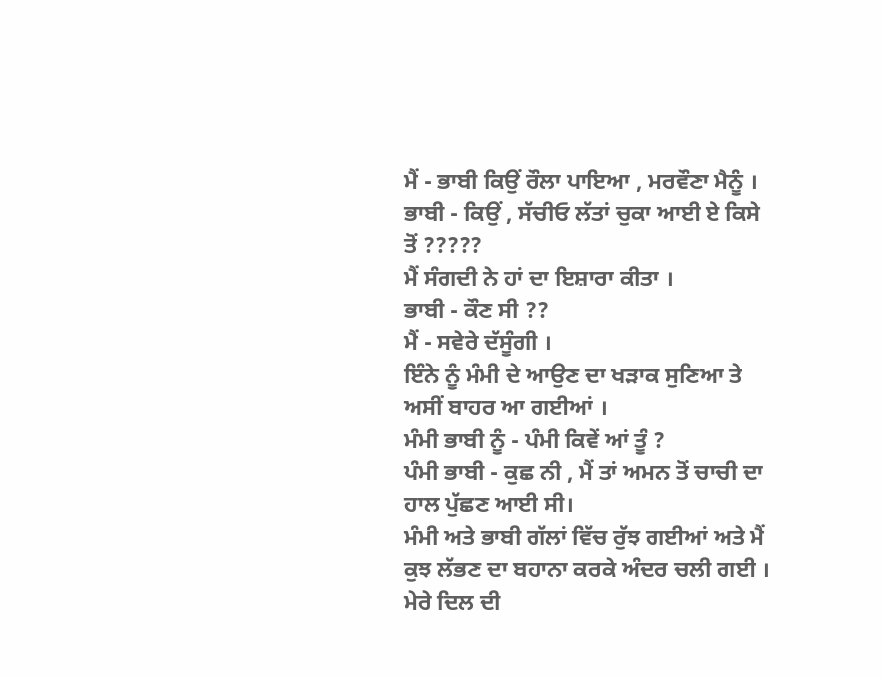ਮੈਂ - ਭਾਬੀ ਕਿਉਂ ਰੌਲਾ ਪਾਇਆ , ਮਰਵੌਣਾ ਮੈਨੂੰ ।
ਭਾਬੀ - ਕਿਉਂ , ਸੱਚੀਓ ਲੱਤਾਂ ਚੁਕਾ ਆਈ ਏ ਕਿਸੇ ਤੋਂ ?????
ਮੈਂ ਸੰਗਦੀ ਨੇ ਹਾਂ ਦਾ ਇਸ਼ਾਰਾ ਕੀਤਾ ।
ਭਾਬੀ - ਕੌਣ ਸੀ ??
ਮੈਂ - ਸਵੇਰੇ ਦੱਸੂੰਗੀ ।
ਇੰਨੇ ਨੂੰ ਮੰਮੀ ਦੇ ਆਉਣ ਦਾ ਖੜਾਕ ਸੁਣਿਆ ਤੇ ਅਸੀਂ ਬਾਹਰ ਆ ਗਈਆਂ ।
ਮੰਮੀ ਭਾਬੀ ਨੂੰ - ਪੰਮੀ ਕਿਵੇਂ ਆਂ ਤੂੰ ?
ਪੰਮੀ ਭਾਬੀ - ਕੁਛ ਨੀ , ਮੈਂ ਤਾਂ ਅਮਨ ਤੋਂ ਚਾਚੀ ਦਾ ਹਾਲ ਪੁੱਛਣ ਆਈ ਸੀ।
ਮੰਮੀ ਅਤੇ ਭਾਬੀ ਗੱਲਾਂ ਵਿੱਚ ਰੁੱਝ ਗਈਆਂ ਅਤੇ ਮੈਂ ਕੁਝ ਲੱਭਣ ਦਾ ਬਹਾਨਾ ਕਰਕੇ ਅੰਦਰ ਚਲੀ ਗਈ । ਮੇਰੇ ਦਿਲ ਦੀ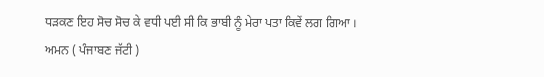ਧੜਕਣ ਇਹ ਸੋਚ ਸੋਚ ਕੇ ਵਧੀ ਪਈ ਸੀ ਕਿ ਭਾਬੀ ਨੂੰ ਮੇਰਾ ਪਤਾ ਕਿਵੇਂ ਲਗ ਗਿਆ ।
ਅਮਨ ( ਪੰਜਾਬਣ ਜੱਟੀ )